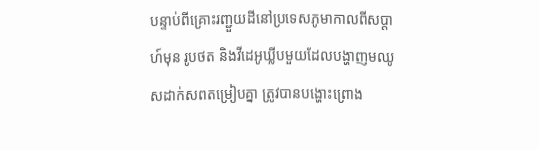បន្ទាប់ពីគ្រោះរញ្ជួយដីនៅប្រទេសភូមាកាលពីសប្ដាហ៍មុន រូបថត និងវីដេអូឃ្លីបមួយដែលបង្ហាញមឈូសដាក់សពតម្រៀបគ្នា ត្រូវបានបង្ហោះព្រោង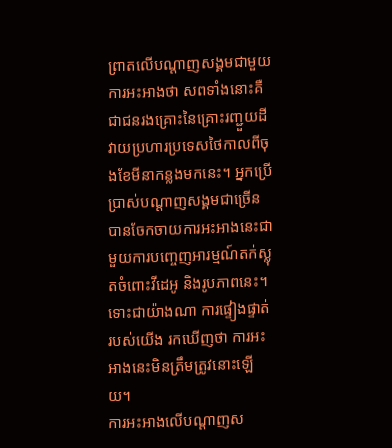ព្រាតលើបណ្ដាញសង្គមជាមួយការអះអាងថា សពទាំងនោះគឺជាជនរងគ្រោះនៃគ្រោះរញ្ជួយដីវាយប្រហារប្រទេសថៃកាលពីចុងខែមីនាកន្លងមកនេះ។ អ្នកប្រើប្រាស់បណ្ដាញសង្គមជាច្រើន បានចែកចាយការអះអាងនេះជាមួយការបញ្ចេញអារម្មណ៍តក់ស្លុតចំពោះវីដេអូ និងរូបភាពនេះ។ ទោះជាយ៉ាងណា ការផ្ទៀងផ្ទាត់របស់យើង រកឃើញថា ការអះអាងនេះមិនត្រឹមត្រូវនោះឡើយ។
ការអះអាងលើបណ្ដាញស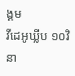ង្គម
វីដេអូឃ្លីប ១០វិនា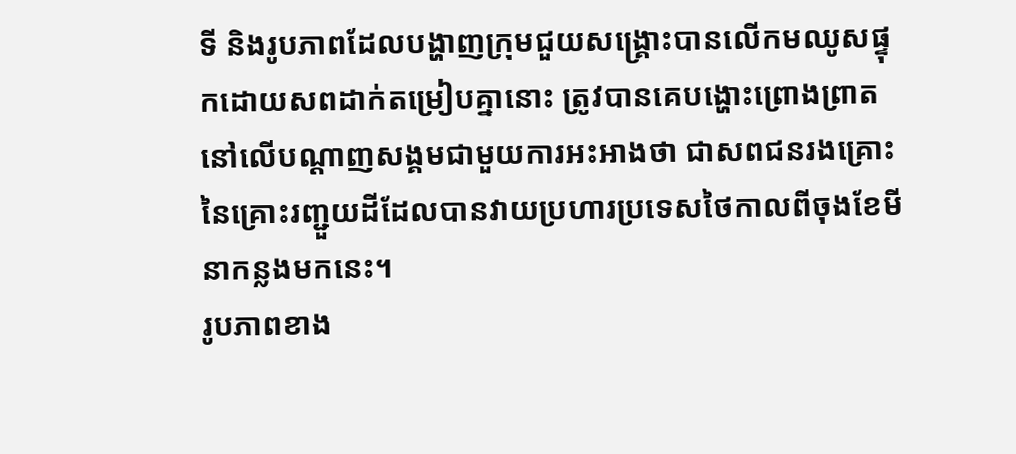ទី និងរូបភាពដែលបង្ហាញក្រុមជួយសង្គ្រោះបានលើកមឈូសផ្ទុកដោយសពដាក់តម្រៀបគ្នានោះ ត្រូវបានគេបង្ហោះព្រោងព្រាតនៅលើបណ្ដាញសង្គមជាមួយការអះអាងថា ជាសពជនរងគ្រោះនៃគ្រោះរញ្ជួយដីដែលបានវាយប្រហារប្រទេសថៃកាលពីចុងខែមីនាកន្លងមកនេះ។
រូបភាពខាង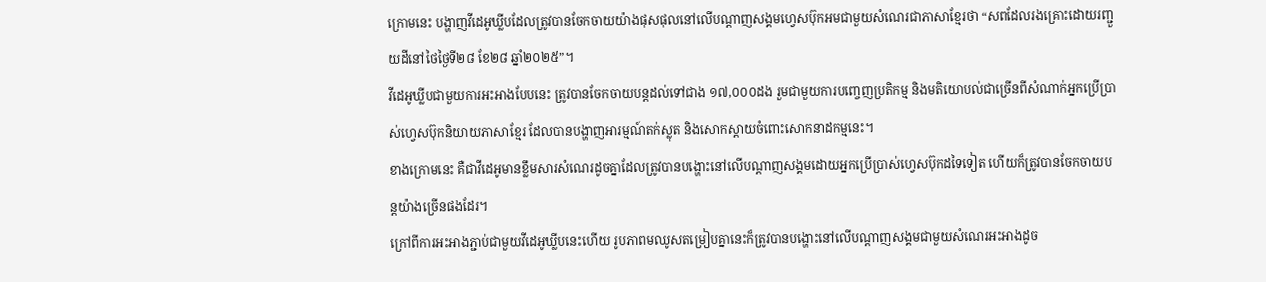ក្រោមនេះ បង្ហាញវីដេអូឃ្លីបដែលត្រូវបានចែកចាយយ៉ាងផុសផុលនៅលើបណ្ដាញសង្គមហ្វេសប៊ុកអមជាមួយសំណេរជាភាសាខ្មែរថា “សពដែលរងគ្រោះដោយរញ្ជួយដីនៅថៃថ្ងៃទី២៨ ខែ២៨ ឆ្នាំ២០២៥”។
វីដេអូឃ្លីបជាមួយការអះអាងបែបនេះ ត្រូវបានចែកចាយបន្តដល់ទៅជាង ១៧,០០០ដង រួមជាមួយការបញ្ចេញប្រតិកម្ម និងមតិយោបល់ជាច្រើនពីសំណាក់អ្នកប្រើប្រាស់ហ្វេសប៊ុកនិយាយភាសាខ្មែរ ដែលបានបង្ហាញអារម្មណ៍តក់ស្លុត និងសោកស្ដាយចំពោះសោកនាដកម្មនេះ។
ខាងក្រោមនេះ គឺជាវីដេអូមានខ្លឹមសារសំណេរដូចគ្នាដែលត្រូវបានបង្ហោះនៅលើបណ្ដាញសង្គមដោយអ្នកប្រើប្រាស់ហ្វេសប៊ុកដទៃទៀត ហើយក៏ត្រូវបានចែកចាយបន្តយ៉ាងច្រើនផងដែរ។
ក្រៅពីការអះអាងភ្ជាប់ជាមួយវីដេអូឃ្លីបនេះហើយ រូបភាពមឈូសតម្រៀបគ្នានេះក៏ត្រូវបានបង្ហោះនៅលើបណ្ដាញសង្គមជាមួយសំណេរអះអាងដូច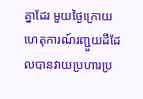គ្នាដែរ មួយថ្ងៃក្រោយហេតុការណ៍រញ្ជួយដីដែលបានវាយប្រហារប្រ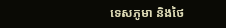ទេសភូមា និងថៃ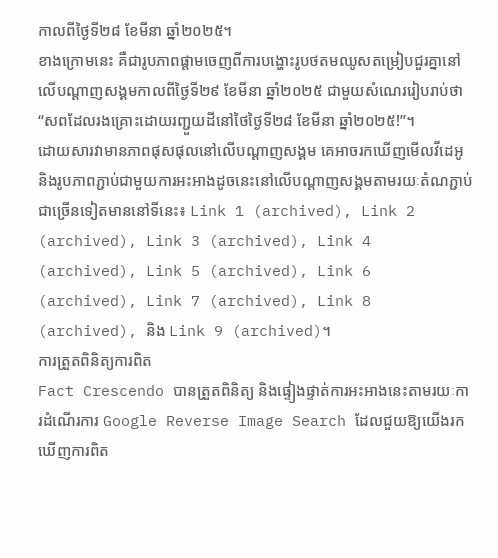កាលពីថ្ងៃទី២៨ ខែមីនា ឆ្នាំ២០២៥។
ខាងក្រោមនេះ គឺជារូបភាពផ្ដាមចេញពីការបង្ហោះរូបថតមឈូសតម្រៀបជួរគ្នានៅលើបណ្ដាញសង្គមកាលពីថ្ងៃទី២៩ ខែមីនា ឆ្នាំ២០២៥ ជាមួយសំណេររៀបរាប់ថា “សពដែលរងគ្រោះដោយរញ្ជួយដីនៅថៃថ្ងៃទី២៨ ខែមីនា ឆ្នាំ២០២៥!”។
ដោយសារវាមានភាពផុសផុលនៅលើបណ្ដាញសង្គម គេអាចរកឃើញមើលវីដេអូ និងរូបភាពភ្ជាប់ជាមួយការអះអាងដូចនេះនៅលើបណ្ដាញសង្គមតាមរយៈតំណភ្ជាប់ជាច្រើនទៀតមាននៅទីនេះ៖ Link 1 (archived), Link 2 (archived), Link 3 (archived), Link 4 (archived), Link 5 (archived), Link 6 (archived), Link 7 (archived), Link 8 (archived), និង Link 9 (archived)។
ការត្រួតពិនិត្យការពិត
Fact Crescendo បានត្រួតពិនិត្យ និងផ្ទៀងផ្ទាត់ការអះអាងនេះតាមរយៈការដំណើរការ Google Reverse Image Search ដែលជួយឱ្យយើងរកឃើញការពិត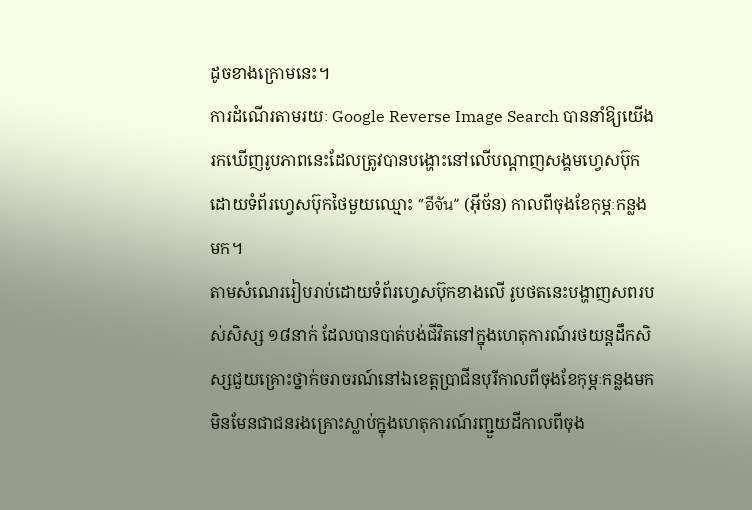ដូចខាងក្រោមនេះ។
ការដំណើរតាមរយៈ Google Reverse Image Search បាននាំឱ្យយើងរកឃើញរូបភាពនេះដែលត្រូវបានបង្ហោះនៅលើបណ្ដាញសង្គមហ្វេសប៊ុកដោយទំព័រហ្វេសប៊ុកថៃមួយឈ្មោះ “อีจัน” (អ៊ីច័ន) កាលពីចុងខែកុម្ភៈកន្លងមក។
តាមសំណេររៀបរាប់ដោយទំព័រហ្វេសប៊ុកខាងលើ រូបថតនេះបង្ហាញសពរបស់សិស្ស ១៨នាក់ ដែលបានបាត់បង់ជីវិតនៅក្នុងហេតុការណ៍រថយន្តដឹកសិស្សជួយគ្រោះថ្នាក់ចរាចរណ៍នៅឯខេត្តប្រាជីនបុរីកាលពីចុងខែកុម្ភៈកន្លងមក មិនមែនជាជនរងគ្រោះស្លាប់ក្នុងហេតុការណ៍រញ្ជួយដីកាលពីចុង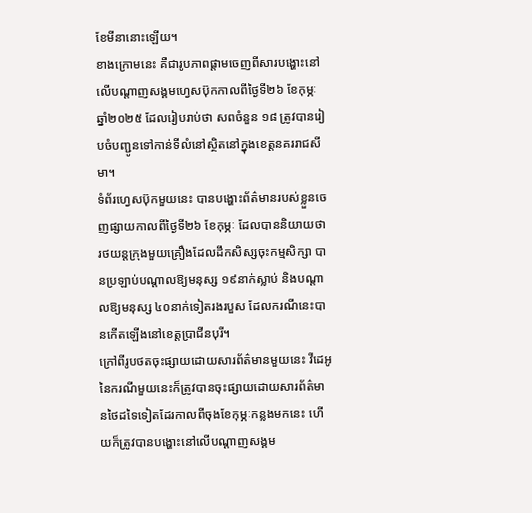ខែមីនានោះឡើយ។
ខាងក្រោមនេះ គឺជារូបភាពផ្ដាមចេញពីសារបង្ហោះនៅលើបណ្ដាញសង្គមហ្វេសប៊ុកកាលពីថ្ងៃទី២៦ ខែកុម្ភៈ ឆ្នាំ២០២៥ ដែលរៀបរាប់ថា សពចំនួន ១៨ ត្រូវបានរៀបចំបញ្ជូនទៅកាន់ទីលំនៅស្ថិតនៅក្នុងខេត្តនគររាជសីមា។
ទំព័រហ្វេសប៊ុកមួយនេះ បានបង្ហោះព័ត៌មានរបស់ខ្លួនចេញផ្សាយកាលពីថ្ងៃទី២៦ ខែកុម្ភៈ ដែលបាននិយាយថា រថយន្តក្រុងមួយគ្រឿងដែលដឹកសិស្សចុះកម្មសិក្សា បានប្រឡាប់បណ្ដាលឱ្យមនុស្ស ១៩នាក់ស្លាប់ និងបណ្ដាលឱ្យមនុស្ស ៤០នាក់ទៀតរងរបួស ដែលករណីនេះបានកើតឡើងនៅខេត្តប្រាជីនបុរី។
ក្រៅពីរូបថតចុះផ្សាយដោយសារព័ត៌មានមួយនេះ វីដេអូនៃករណីមួយនេះក៏ត្រូវបានចុះផ្សាយដោយសារព័ត៌មានថៃដទៃទៀតដែរកាលពីចុងខែកុម្ភៈកន្លងមកនេះ ហើយក៏ត្រូវបានបង្ហោះនៅលើបណ្ដាញសង្គម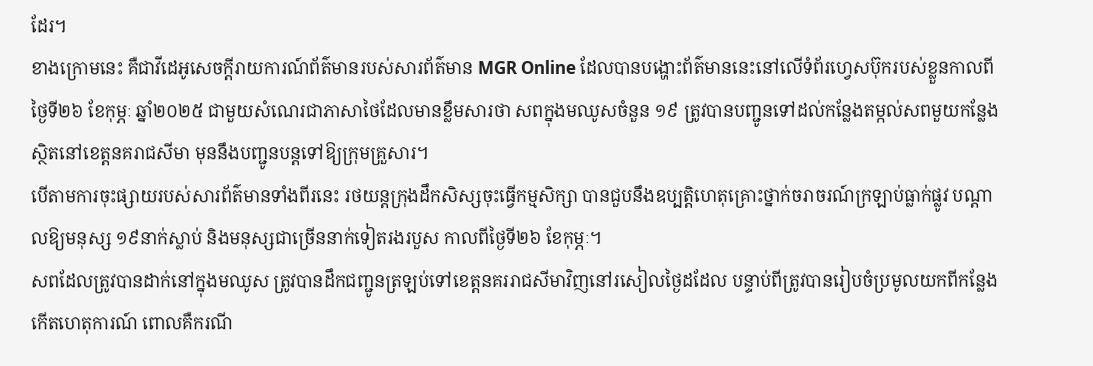ដែរ។
ខាងក្រោមនេះ គឺជាវីដេអូសេចក្ដីរាយការណ៍ព័ត៌មានរបស់សារព័ត៌មាន MGR Online ដែលបានបង្ហោះព័ត៌មាននេះនៅលើទំព័រហ្វេសប៊ុករបស់ខ្លួនកាលពីថ្ងៃទី២៦ ខែកុម្ភៈ ឆ្នាំ២០២៥ ជាមួយសំណេរជាភាសាថៃដែលមានខ្លឹមសារថា សពក្នុងមឈូសចំនួន ១៩ ត្រូវបានបញ្ជូនទៅដល់កន្លែងតម្កល់សពមួយកន្លែងស្ថិតនៅខេត្តនគរាជសីមា មុននឹងបញ្ជូនបន្តទៅឱ្យក្រុមគ្រួសារ។
បើតាមការចុះផ្សាយរបស់សារព័ត៌មានទាំងពីរនេះ រថយន្តក្រុងដឹកសិស្សចុះធ្វើកម្មសិក្សា បានជួបនឹងឧប្បត្តិហេតុគ្រោះថ្នាក់ចរាចរណ៍ក្រឡាប់ធ្លាក់ផ្លូវ បណ្ដាលឱ្យមនុស្ស ១៩នាក់ស្លាប់ និងមនុស្សជាច្រើននាក់ទៀតរងរបួស កាលពីថ្ងៃទី២៦ ខែកុម្ភៈ។
សពដែលត្រូវបានដាក់នៅក្នុងមឈូស ត្រូវបានដឹកជញ្ជូនត្រឡប់ទៅខេត្តនគររាជសីមាវិញនៅរសៀលថ្ងៃដដែល បន្ទាប់ពីត្រូវបានរៀបចំប្រមូលយកពីកន្លែងកើតហេតុការណ៍ ពោលគឺករណី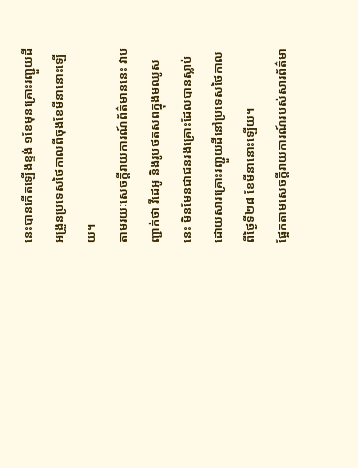នេះបានកើតឡើងខ្ទង់ ១ខែមុនគ្រោះរញ្ជួយដីអង្រួនប្រទេសថៃកាលពីចុងខែមីនានោះឡើយ។
តាមរយៈសេចក្ដីរាយការណ៍ព័ត៌មាននេះ វាបញ្ជាក់ថា វីដេអូ និងរូបថតសពក្នុងមឈូសនេះ មិនមែនជាជនរងគ្រោះដែលបានស្លាប់ដោយសារគ្រោះរញ្ជួយដីនៅប្រទេសថៃកាលពីថ្ងៃទី២៨ ខែមីនានោះឡើយ។
ផ្អែកតាមសេចក្ដីរាយការណ៍របស់សារព័ត៌មា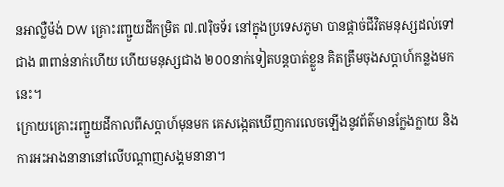នអាល្លឺម៉ង់ DW គ្រោះរញ្ជួយដីកម្រិត ៧.៧រ៉ិចទ័រ នៅក្នុងប្រទេសភូមា បានផ្ដាច់ជីវិតមនុស្សដល់ទៅជាង ៣ពាន់នាក់ហើយ ហើយមនុស្សជាង ២០០នាក់ទៀតបន្តបាត់ខ្លួន គិតត្រឹមចុងសប្ដាហ៍កន្លងមកនេះ។
ក្រោយគ្រោះរញ្ជួយដីកាលពីសប្ដាហ៍មុនមក គេសង្កេតឃើញការលេចឡើងនូវព័ត៌មានក្លែងក្លាយ និងការអះអាងនានានៅលើបណ្ដាញសង្គមនានា។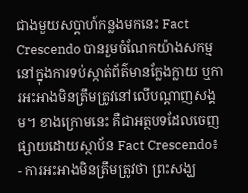ជាងមួយសប្ដាហ៍កន្លងមកនេះ Fact Crescendo បានរួមចំណែកយ៉ាងសកម្មនៅក្នុងការទប់ស្កាត់ព័ត៌មានក្លែងក្លាយ ឬការអះអាងមិនត្រឹមត្រូវនៅលើបណ្ដាញសង្គម។ ខាងក្រោមនេះ គឺជាអត្ថបទដែលចេញផ្សាយដោយស្ថាប័ន Fact Crescendo៖
- ការអះអាងមិនត្រឹមត្រូវថា ព្រះសង្ឃ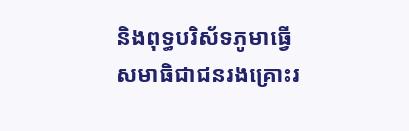និងពុទ្ធបរិស័ទភូមាធ្វើសមាធិជាជនរងគ្រោះរ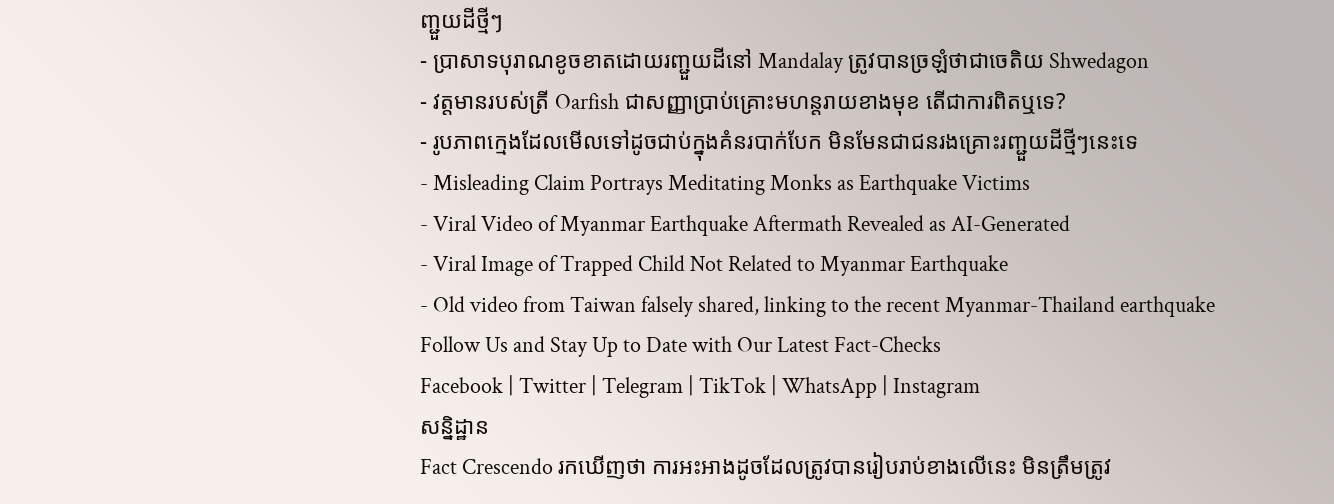ញ្ជួយដីថ្មីៗ
- ប្រាសាទបុរាណខូចខាតដោយរញ្ជួយដីនៅ Mandalay ត្រូវបានច្រឡំថាជាចេតិយ Shwedagon
- វត្តមានរបស់ត្រី Oarfish ជាសញ្ញាប្រាប់គ្រោះមហន្តរាយខាងមុខ តើជាការពិតឬទេ?
- រូបភាពក្មេងដែលមើលទៅដូចជាប់ក្នុងគំនរបាក់បែក មិនមែនជាជនរងគ្រោះរញ្ជួយដីថ្មីៗនេះទេ
- Misleading Claim Portrays Meditating Monks as Earthquake Victims
- Viral Video of Myanmar Earthquake Aftermath Revealed as AI-Generated
- Viral Image of Trapped Child Not Related to Myanmar Earthquake
- Old video from Taiwan falsely shared, linking to the recent Myanmar-Thailand earthquake
Follow Us and Stay Up to Date with Our Latest Fact-Checks
Facebook | Twitter | Telegram | TikTok | WhatsApp | Instagram
សន្និដ្ឋាន
Fact Crescendo រកឃើញថា ការអះអាងដូចដែលត្រូវបានរៀបរាប់ខាងលើនេះ មិនត្រឹមត្រូវ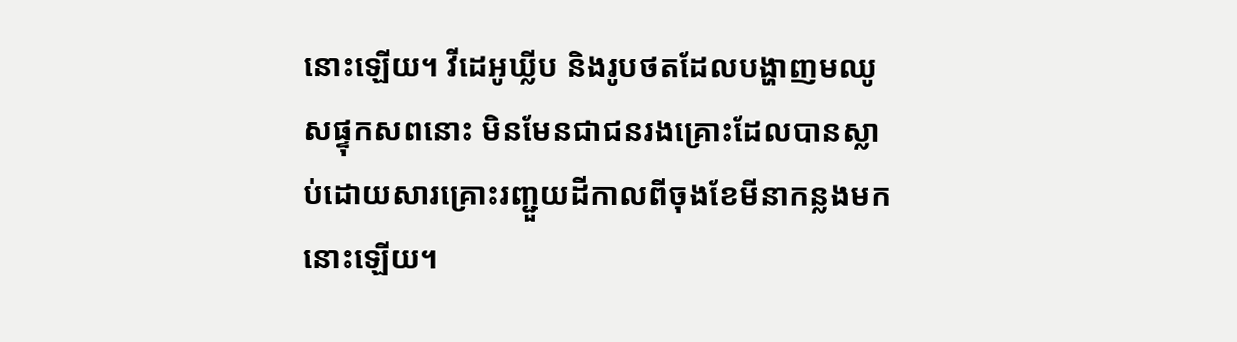នោះឡើយ។ វីដេអូឃ្លីប និងរូបថតដែលបង្ហាញមឈូសផ្ទុកសពនោះ មិនមែនជាជនរងគ្រោះដែលបានស្លាប់ដោយសារគ្រោះរញ្ជួយដីកាលពីចុងខែមីនាកន្លងមកនោះឡើយ។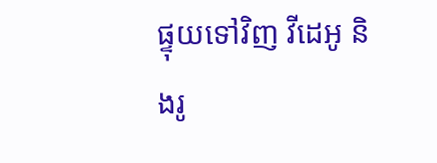ផ្ទុយទៅវិញ វីដេអូ និងរូ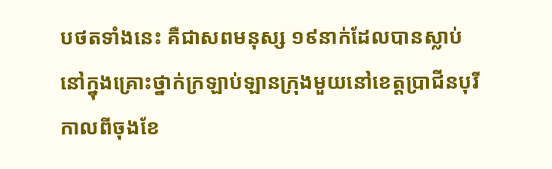បថតទាំងនេះ គឺជាសពមនុស្ស ១៩នាក់ដែលបានស្លាប់នៅក្នុងគ្រោះថ្នាក់ក្រឡាប់ឡានក្រុងមួយនៅខេត្តប្រាជីនបុរី កាលពីចុងខែ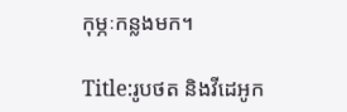កុម្ភៈកន្លងមក។

Title:រូបថត និងវីដេអូក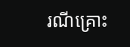រណីគ្រោះ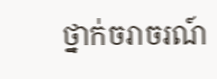ថ្នាក់ចរាចរណ៍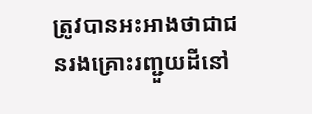ត្រូវបានអះអាងថាជាជនរងគ្រោះរញ្ជួយដីនៅ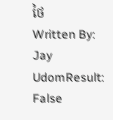ថៃ
Written By: Jay UdomResult: False